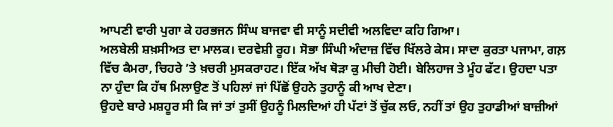ਆਪਣੀ ਵਾਰੀ ਪੁਗਾ ਕੇ ਹਰਭਜਨ ਸਿੰਘ ਬਾਜਵਾ ਵੀ ਸਾਨੂੰ ਸਦੀਵੀ ਅਲਵਿਦਾ ਕਹਿ ਗਿਆ।
ਅਲਬੇਲੀ ਸ਼ਖ਼ਸੀਅਤ ਦਾ ਮਾਲਕ। ਦਰਵੇਸ਼ੀ ਰੂਹ। ਸੋਭਾ ਸਿੰਘੀ ਅੰਦਾਜ਼ ਵਿੱਚ ਖਿੱਲਰੇ ਕੇਸ। ਸਾਦਾ ਕੁਰਤਾ ਪਜਾਮਾ, ਗਲ਼ ਵਿੱਚ ਕੈਮਰਾ, ਚਿਹਰੇ ’ਤੇ ਖ਼ਚਰੀ ਮੁਸਕਰਾਹਟ। ਇੱਕ ਅੱਖ ਥੋੜਾ ਕੁ ਮੀਚੀ ਹੋਈ। ਬੇਲਿਹਾਜ ਤੇ ਮੂੰਹ ਫੱਟ। ਉਹਦਾ ਪਤਾ ਨਾ ਹੁੰਦਾ ਕਿ ਹੱਥ ਮਿਲਾਉਣ ਤੋਂ ਪਹਿਲਾਂ ਜਾਂ ਪਿੱਛੋਂ ਉਹਨੇ ਤੁਹਾਨੂੰ ਕੀ ਆਖ ਦੇਣਾ।
ਉਹਦੇ ਬਾਰੇ ਮਸ਼ਹੂਰ ਸੀ ਕਿ ਜਾਂ ਤਾਂ ਤੁਸੀਂ ਉਹਨੂੰ ਮਿਲਦਿਆਂ ਹੀ ਪੱਟਾਂ ਤੋਂ ਚੁੱਕ ਲਓ, ਨਹੀਂ ਤਾਂ ਉਹ ਤੁਹਾਡੀਆਂ ਬਾਜ਼ੀਆਂ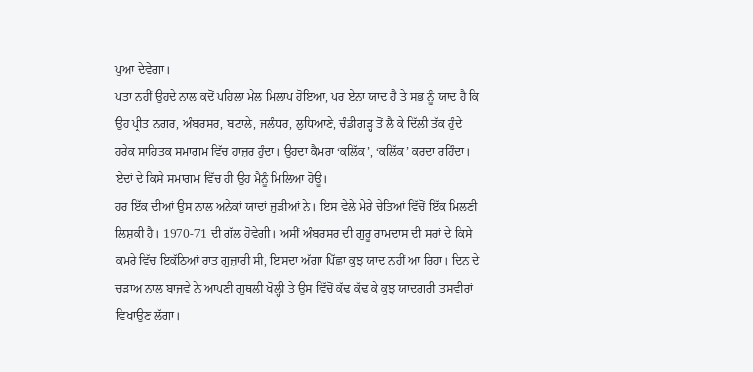ਪੁਆ ਦੇਵੇਗਾ।
ਪਤਾ ਨਹੀਂ ਉਹਦੇ ਨਾਲ ਕਦੋਂ ਪਹਿਲਾ ਮੇਲ ਮਿਲਾਪ ਹੋਇਆ, ਪਰ ਏਨਾ ਯਾਦ ਹੈ ਤੇ ਸਭ ਨੂੰ ਯਾਦ ਹੈ ਕਿ ਉਹ ਪ੍ਰੀਤ ਨਗਰ, ਅੰਬਰਸਰ, ਬਟਾਲੇ, ਜਲੰਧਰ, ਲੁਧਿਆਣੇ, ਚੰਡੀਗੜ੍ਹ ਤੋਂ ਲੈ ਕੇ ਦਿੱਲੀ ਤੱਕ ਹੁੰਦੇ ਹਰੇਕ ਸਾਹਿਤਕ ਸਮਾਗਮ ਵਿੱਚ ਹਾਜ਼ਰ ਹੁੰਦਾ। ਉਹਦਾ ਕੈਮਰਾ ‘ਕਲਿੱਕ’, ‘ਕਲਿੱਕ’ ਕਰਦਾ ਰਹਿੰਦਾ।
ਏਦਾਂ ਦੇ ਕਿਸੇ ਸਮਾਗਮ ਵਿੱਚ ਹੀ ਉਹ ਮੈਨੂੰ ਮਿਲਿਆ ਹੋਊ।
ਹਰ ਇੱਕ ਦੀਆਂ ਉਸ ਨਾਲ ਅਨੇਕਾਂ ਯਾਦਾਂ ਜੁੜੀਆਂ ਨੇ। ਇਸ ਵੇਲੇ ਮੇਰੇ ਚੇਤਿਆਂ ਵਿੱਚੋਂ ਇੱਕ ਮਿਲਣੀ ਲਿਸ਼ਕੀ ਹੈ। 1970-71 ਦੀ ਗੱਲ ਹੋਵੇਗੀ। ਅਸੀਂ ਅੰਬਰਸਰ ਦੀ ਗੁਰੂ ਰਾਮਦਾਸ ਦੀ ਸਰਾਂ ਦੇ ਕਿਸੇ ਕਮਰੇ ਵਿੱਚ ਇਕੱਠਿਆਂ ਰਾਤ ਗੁਜ਼ਾਰੀ ਸੀ, ਇਸਦਾ ਅੱਗਾ ਪਿੱਛਾ ਕੁਝ ਯਾਦ ਨਹੀਂ ਆ ਰਿਹਾ। ਦਿਨ ਦੇ ਚੜਾਅ ਨਾਲ ਬਾਜਵੇ ਨੇ ਆਪਣੀ ਗੁਥਲੀ ਖੋਲ੍ਹੀ ਤੇ ਉਸ ਵਿੱਚੋਂ ਕੱਢ ਕੱਢ ਕੇ ਕੁਝ ਯਾਦਗਰੀ ਤਸਵੀਰਾਂ ਵਿਖਾਉਣ ਲੱਗਾ।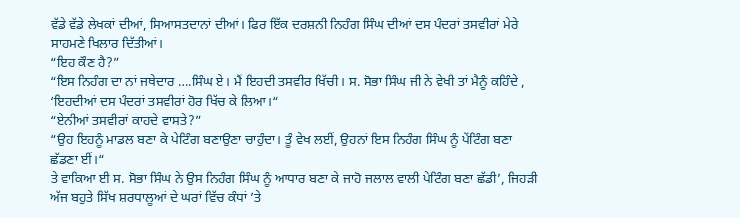ਵੱਡੇ ਵੱਡੇ ਲੇਖਕਾਂ ਦੀਆਂ, ਸਿਆਸਤਦਾਨਾਂ ਦੀਆਂ। ਫਿਰ ਇੱਕ ਦਰਸ਼ਨੀ ਨਿਹੰਗ ਸਿੰਘ ਦੀਆਂ ਦਸ ਪੰਦਰਾਂ ਤਸਵੀਰਾਂ ਮੇਰੇ ਸਾਹਮਣੇ ਖਿਲਾਰ ਦਿੱਤੀਆਂ।
“ਇਹ ਕੌਣ ਹੈ?”
“ਇਸ ਨਿਹੰਗ ਦਾ ਨਾਂ ਜਥੇਦਾਰ ….ਸਿੰਘ ਏ। ਮੈਂ ਇਹਦੀ ਤਸਵੀਰ ਖਿੱਚੀ। ਸ. ਸੋਭਾ ਸਿੰਘ ਜੀ ਨੇ ਵੇਖੀ ਤਾਂ ਮੈਨੂੰ ਕਹਿੰਦੇ , ‘ਇਹਦੀਆਂ ਦਸ ਪੰਦਰਾਂ ਤਸਵੀਰਾਂ ਹੋਰ ਖਿੱਚ ਕੇ ਲਿਆ।“
“ਏਨੀਆਂ ਤਸਵੀਰਾਂ ਕਾਹਦੇ ਵਾਸਤੇ?”
“ਉਹ ਇਹਨੂੰ ਮਾਡਲ ਬਣਾ ਕੇ ਪੇਟਿੰਗ ਬਣਾਉਣਾ ਚਾਹੁੰਦਾ। ਤੂੰ ਵੇਖ ਲਈਂ, ਉਹਨਾਂ ਇਸ ਨਿਹੰਗ ਸਿੰਘ ਨੂੰ ਪੇਂਟਿੰਗ ਬਣਾ ਛੱਡਣਾ ਈਂ।“
ਤੇ ਵਾਕਿਆ ਈ ਸ. ਸੋਭਾ ਸਿੰਘ ਨੇ ਉਸ ਨਿਹੰਗ ਸਿੰਘ ਨੂੰ ਆਧਾਰ ਬਣਾ ਕੇ ਜਾਹੋ ਜਲਾਲ ਵਾਲੀ ਪੇਟਿੰਗ ਬਣਾ ਛੱਡੀ’, ਜਿਹੜੀ ਅੱਜ ਬਹੁਤੇ ਸਿੱਖ ਸ਼ਰਧਾਲੂਆਂ ਦੇ ਘਰਾਂ ਵਿੱਚ ਕੰਧਾਂ ’ਤੇ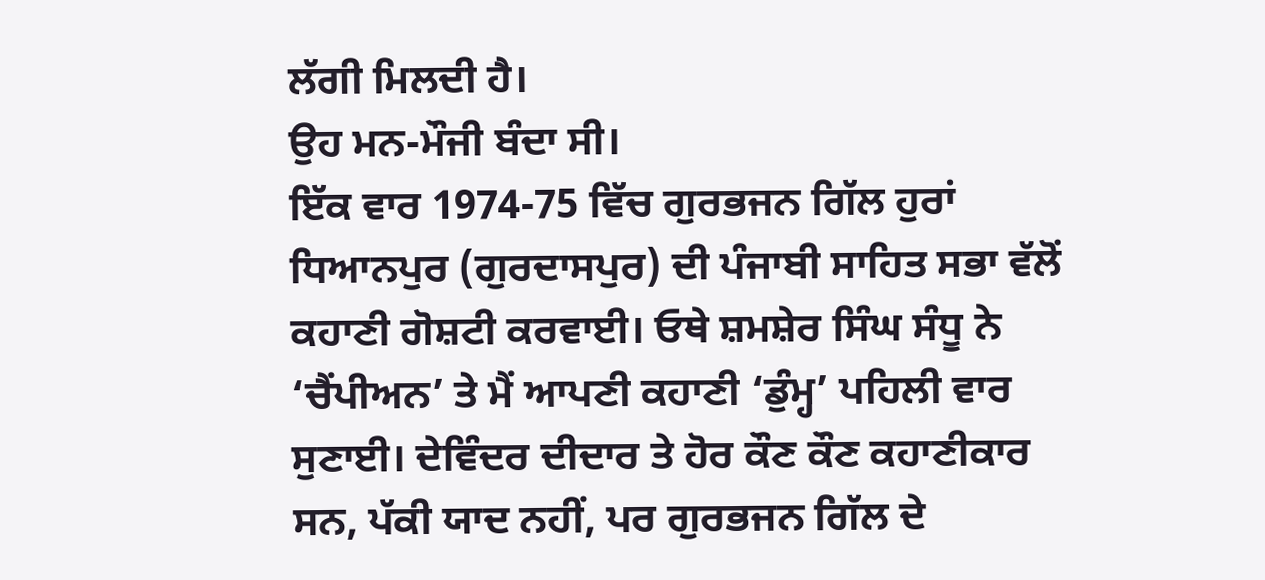ਲੱਗੀ ਮਿਲਦੀ ਹੈ।
ਉਹ ਮਨ-ਮੌਜੀ ਬੰਦਾ ਸੀ।
ਇੱਕ ਵਾਰ 1974-75 ਵਿੱਚ ਗੁਰਭਜਨ ਗਿੱਲ ਹੁਰਾਂ ਧਿਆਨਪੁਰ (ਗੁਰਦਾਸਪੁਰ) ਦੀ ਪੰਜਾਬੀ ਸਾਹਿਤ ਸਭਾ ਵੱਲੋਂ ਕਹਾਣੀ ਗੋਸ਼ਟੀ ਕਰਵਾਈ। ਓਥੇ ਸ਼ਮਸ਼ੇਰ ਸਿੰਘ ਸੰਧੂ ਨੇ ‘ਚੈਂਪੀਅਨ’ ਤੇ ਮੈਂ ਆਪਣੀ ਕਹਾਣੀ ‘ਡੁੰਮ੍ਹ’ ਪਹਿਲੀ ਵਾਰ ਸੁਣਾਈ। ਦੇਵਿੰਦਰ ਦੀਦਾਰ ਤੇ ਹੋਰ ਕੌਣ ਕੌਣ ਕਹਾਣੀਕਾਰ ਸਨ, ਪੱਕੀ ਯਾਦ ਨਹੀਂ, ਪਰ ਗੁਰਭਜਨ ਗਿੱਲ ਦੇ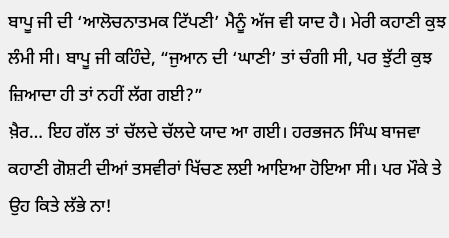ਬਾਪੂ ਜੀ ਦੀ ‘ਆਲੋਚਨਾਤਮਕ ਟਿੱਪਣੀ’ ਮੈਨੂੰ ਅੱਜ ਵੀ ਯਾਦ ਹੈ। ਮੇਰੀ ਕਹਾਣੀ ਕੁਝ ਲੰਮੀ ਸੀ। ਬਾਪੂ ਜੀ ਕਹਿੰਦੇ, “ਜੁਆਨ ਦੀ ‘ਘਾਣੀ’ ਤਾਂ ਚੰਗੀ ਸੀ, ਪਰ ਝੁੱਟੀ ਕੁਝ ਜ਼ਿਆਦਾ ਹੀ ਤਾਂ ਨਹੀਂ ਲੱਗ ਗਈ?”
ਖ਼ੈਰ… ਇਹ ਗੱਲ ਤਾਂ ਚੱਲਦੇ ਚੱਲਦੇ ਯਾਦ ਆ ਗਈ। ਹਰਭਜਨ ਸਿੰਘ ਬਾਜਵਾ ਕਹਾਣੀ ਗੋਸ਼ਟੀ ਦੀਆਂ ਤਸਵੀਰਾਂ ਖਿੱਚਣ ਲਈ ਆਇਆ ਹੋਇਆ ਸੀ। ਪਰ ਮੌਕੇ ਤੇ ਉਹ ਕਿਤੇ ਲੱਭੇ ਨਾ!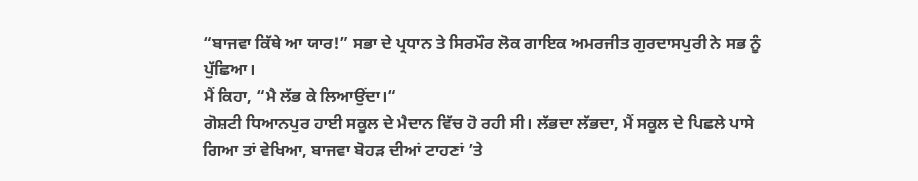“ਬਾਜਵਾ ਕਿੱਥੇ ਆ ਯਾਰ!” ਸਭਾ ਦੇ ਪ੍ਰਧਾਨ ਤੇ ਸਿਰਮੌਰ ਲੋਕ ਗਾਇਕ ਅਮਰਜੀਤ ਗੁਰਦਾਸਪੁਰੀ ਨੇ ਸਭ ਨੂੰ ਪੁੱਛਿਆ।
ਮੈਂ ਕਿਹਾ, “ਮੈ ਲੱਭ ਕੇ ਲਿਆਉਂਦਾ।“
ਗੋਸ਼ਟੀ ਧਿਆਨਪੁਰ ਹਾਈ ਸਕੂਲ ਦੇ ਮੈਦਾਨ ਵਿੱਚ ਹੋ ਰਹੀ ਸੀ। ਲੱਭਦਾ ਲੱਭਦਾ, ਮੈਂ ਸਕੂਲ ਦੇ ਪਿਛਲੇ ਪਾਸੇ ਗਿਆ ਤਾਂ ਵੇਖਿਆ, ਬਾਜਵਾ ਬੋਹੜ ਦੀਆਂ ਟਾਹਣਾਂ ’ਤੇ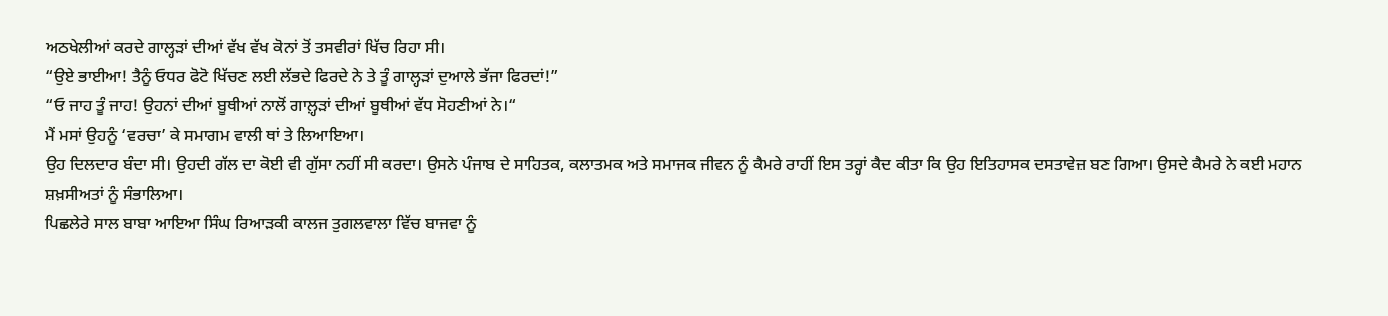ਅਠਖੇਲੀਆਂ ਕਰਦੇ ਗਾਲ੍ਹੜਾਂ ਦੀਆਂ ਵੱਖ ਵੱਖ ਕੋਨਾਂ ਤੋਂ ਤਸਵੀਰਾਂ ਖਿੱਚ ਰਿਹਾ ਸੀ।
“ਉਏ ਭਾਈਆ! ਤੈਨੂੰ ਓਧਰ ਫੋਟੋ ਖਿੱਚਣ ਲਈ ਲੱਭਦੇ ਫਿਰਦੇ ਨੇ ਤੇ ਤੂੰ ਗਾਲ੍ਹੜਾਂ ਦੁਆਲੇ ਭੱਜਾ ਫਿਰਦਾਂ!”
“ਓ ਜਾਹ ਤੂੰ ਜਾਹ! ਉਹਨਾਂ ਦੀਆਂ ਬੂਥੀਆਂ ਨਾਲੋਂ ਗਾਲ਼੍ਹੜਾਂ ਦੀਆਂ ਬੂਥੀਆਂ ਵੱਧ ਸੋਹਣੀਆਂ ਨੇ।“
ਮੈਂ ਮਸਾਂ ਉਹਨੂੰ ‘ਵਰਚਾ’ ਕੇ ਸਮਾਗਮ ਵਾਲੀ ਥਾਂ ਤੇ ਲਿਆਇਆ।
ਉਹ ਦਿਲਦਾਰ ਬੰਦਾ ਸੀ। ਉਹਦੀ ਗੱਲ ਦਾ ਕੋਈ ਵੀ ਗੁੱਸਾ ਨਹੀਂ ਸੀ ਕਰਦਾ। ਉਸਨੇ ਪੰਜਾਬ ਦੇ ਸਾਹਿਤਕ, ਕਲਾਤਮਕ ਅਤੇ ਸਮਾਜਕ ਜੀਵਨ ਨੂੰ ਕੈਮਰੇ ਰਾਹੀਂ ਇਸ ਤਰ੍ਹਾਂ ਕੈਦ ਕੀਤਾ ਕਿ ਉਹ ਇਤਿਹਾਸਕ ਦਸਤਾਵੇਜ਼ ਬਣ ਗਿਆ। ਉਸਦੇ ਕੈਮਰੇ ਨੇ ਕਈ ਮਹਾਨ ਸ਼ਖ਼ਸੀਅਤਾਂ ਨੂੰ ਸੰਭਾਲਿਆ।
ਪਿਛਲੇਰੇ ਸਾਲ ਬਾਬਾ ਆਇਆ ਸਿੰਘ ਰਿਆੜਕੀ ਕਾਲਜ ਤੁਗਲਵਾਲਾ ਵਿੱਚ ਬਾਜਵਾ ਨੂੰ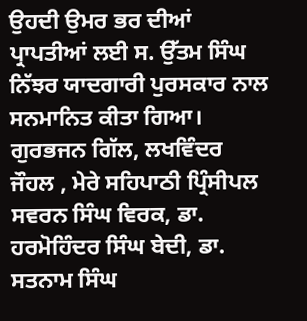ਉਹਦੀ ਉਮਰ ਭਰ ਦੀਆਂ ਪ੍ਰਾਪਤੀਆਂ ਲਈ ਸ. ਉੱਤਮ ਸਿੰਘ ਨਿੱਝਰ ਯਾਦਗਾਰੀ ਪੁਰਸਕਾਰ ਨਾਲ ਸਨਮਾਨਿਤ ਕੀਤਾ ਗਿਆ। ਗੁਰਭਜਨ ਗਿੱਲ, ਲਖਵਿੰਦਰ ਜੌਹਲ , ਮੇਰੇ ਸਹਿਪਾਠੀ ਪ੍ਰਿੰਸੀਪਲ ਸਵਰਨ ਸਿੰਘ ਵਿਰਕ, ਡਾ. ਹਰਮੋਹਿੰਦਰ ਸਿੰਘ ਬੇਦੀ, ਡਾ. ਸਤਨਾਮ ਸਿੰਘ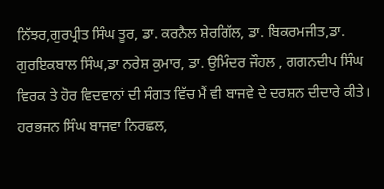ਨਿੱਝਰ,ਗੁਰਪ੍ਰੀਤ ਸਿੰਘ ਤੂਰ, ਡਾ. ਕਰਨੈਲ ਸ਼ੇਰਗਿੱਲ, ਡਾ. ਬਿਕਰਮਜੀਤ,ਡਾ. ਗੁਰਇਕਬਾਲ ਸਿੰਘ,ਡਾ ਨਰੇਸ਼ ਕੁਮਾਰ, ਡਾ. ਉਮਿੰਦਰ ਜੌਹਲ , ਗਗਨਦੀਪ ਸਿੰਘ ਵਿਰਕ ਤੇ ਹੋਰ ਵਿਦਵਾਨਾਂ ਦੀ ਸੰਗਤ ਵਿੱਚ ਮੈਂ ਵੀ ਬਾਜਵੇ ਦੇ ਦਰਸ਼ਨ ਦੀਦਾਰੇ ਕੀਤੇ।
ਹਰਭਜਨ ਸਿੰਘ ਬਾਜਵਾ ਨਿਰਛਲ,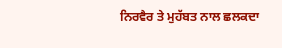ਨਿਰਵੈਰ ਤੇ ਮੁਹੱਬਤ ਨਾਲ ਛਲਕਦਾ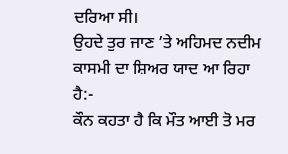ਦਰਿਆ ਸੀ।
ਉਹਦੇ ਤੁਰ ਜਾਣ ’ਤੇ ਅਹਿਮਦ ਨਦੀਮ ਕਾਸਮੀ ਦਾ ਸ਼ਿਅਰ ਯਾਦ ਆ ਰਿਹਾ ਹੈ:-
ਕੌਨ ਕਹਤਾ ਹੈ ਕਿ ਮੌਤ ਆਈ ਤੋ ਮਰ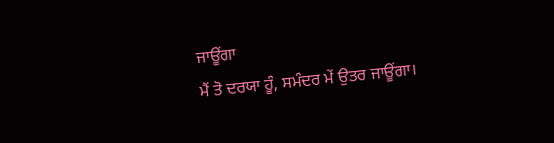ਜਾਊਂਗਾ
ਮੈਂ ਤੋ ਦਰਯਾ ਹੂੰ, ਸਮੰਦਰ ਮੇਂ ਉਤਰ ਜਾਊਂਗਾ।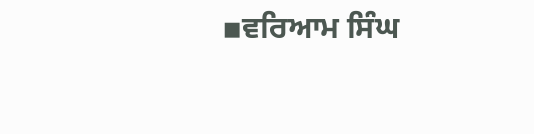▪ਵਰਿਆਮ ਸਿੰਘ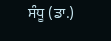ਸੰਧੂ (ਡਾ.)